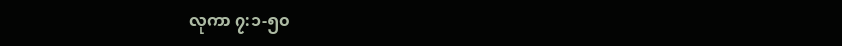လုကာ ၇:၁-၅၀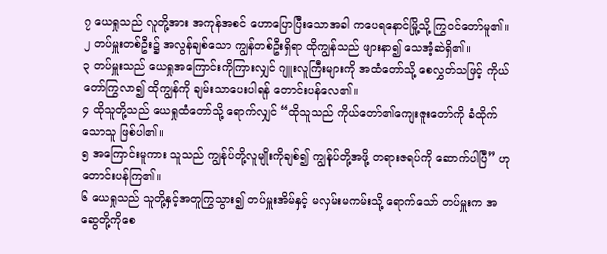၇ ယေရှုသည် လူတို့အား အကုန်အစင် ဟောပြောပြီးသောအခါ ကပေရနောင်မြို့သို့ ကြွဝင်တော်မူ၏။
၂ တပ်မှူးတစ်ဦး၌ အလွန်ချစ်သော ကျွန်တစ်ဦးရှိရာ ထိုကျွန်သည် ဖျားနာ၍ သေအံ့ဆဲရှိ၏။
၃ တပ်မှူးသည် ယေရှုအကြောင်းကိုကြားလျှင် ဂျူးလူကြီးများကို အထံတော်သို့ စေလွှတ်သဖြင့် ကိုယ်တော်ကြွလာ၍ ထိုကျွန်ကို ချမ်းသာပေးပါရန် တောင်းပန်လေ၏။
၄ ထိုသူတို့သည် ယေရှုထံတော်သို့ ရောက်လျှင် “ထိုသူသည် ကိုယ်တော်၏ကျေးဇူးတော်ကို ခံထိုက်သောသူ ဖြစ်ပါ၏။
၅ အကြောင်းမူကား သူသည် ကျွန်ုပ်တို့လူမျိုးကိုချစ်၍ ကျွန်ုပ်တို့အဖို့ တရားဇရပ်ကို ဆောက်ပါပြီ” ဟုတောင်းပန်ကြ၏။
၆ ယေရှုသည် သူတို့နှင့်အတူကြွသွား၍ တပ်မှူးအိမ်နှင့် မလှမ်းမကမ်းသို့ ရောက်သော် တပ်မှူးက အဆွေတို့ကိုစေ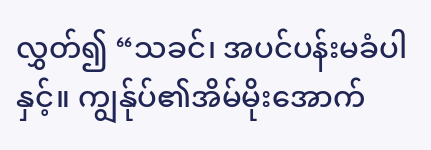လွှတ်၍ “သခင်၊ အပင်ပန်းမခံပါနှင့်။ ကျွန်ုပ်၏အိမ်မိုးအောက်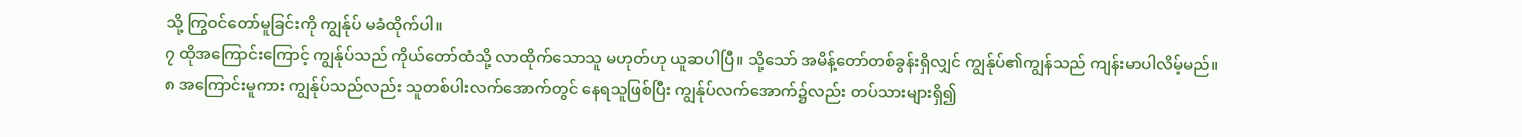သို့ ကြွဝင်တော်မူခြင်းကို ကျွန်ုပ် မခံထိုက်ပါ။
၇ ထိုအကြောင်းကြောင့် ကျွန်ုပ်သည် ကိုယ်တော်ထံသို့ လာထိုက်သောသူ မဟုတ်ဟု ယူဆပါပြီ။ သို့သော် အမိန့်တော်တစ်ခွန်းရှိလျှင် ကျွန်ုပ်၏ကျွန်သည် ကျန်းမာပါလိမ့်မည်။
၈ အကြောင်းမူကား ကျွန်ုပ်သည်လည်း သူတစ်ပါးလက်အောက်တွင် နေရသူဖြစ်ပြီး ကျွန်ုပ်လက်အောက်၌လည်း တပ်သားများရှိ၍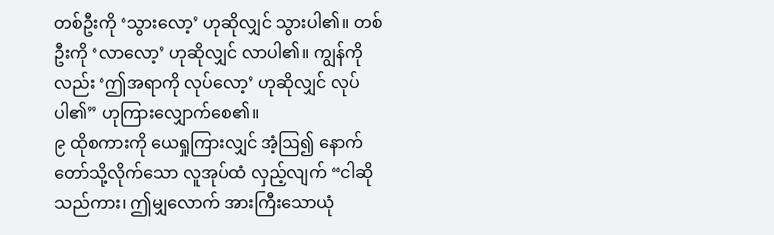တစ်ဦးကို ‘သွားလော့’ ဟုဆိုလျှင် သွားပါ၏။ တစ်ဦးကို ‘လာလော့’ ဟုဆိုလျှင် လာပါ၏။ ကျွန်ကိုလည်း ‘ဤအရာကို လုပ်လော့’ ဟုဆိုလျှင် လုပ်ပါ၏” ဟုကြားလျှောက်စေ၏။
၉ ထိုစကားကို ယေရှုကြားလျှင် အံ့ဩ၍ နောက်တော်သို့လိုက်သော လူအုပ်ထံ လှည့်လျက် “ငါဆိုသည်ကား၊ ဤမျှလောက် အားကြီးသောယုံ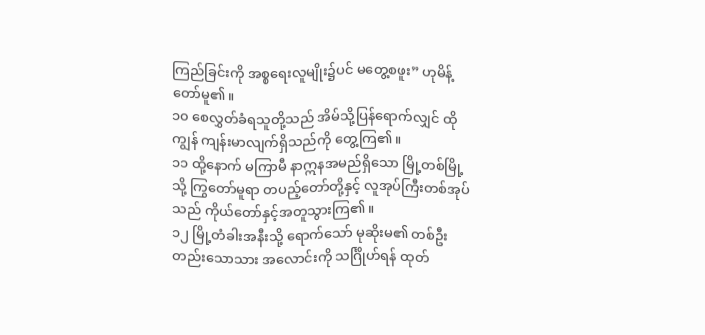ကြည်ခြင်းကို အစ္စရေးလူမျိုး၌ပင် မတွေ့စဖူး” ဟုမိန့်တော်မူ၏။
၁၀ စေလွှတ်ခံရသူတို့သည် အိမ်သို့ပြန်ရောက်လျှင် ထိုကျွန် ကျန်းမာလျက်ရှိသည်ကို တွေ့ကြ၏။
၁၁ ထို့နောက် မကြာမီ နာဣနအမည်ရှိသော မြို့တစ်မြို့သို့ ကြွတော်မူရာ တပည့်တော်တို့နှင့် လူအုပ်ကြီးတစ်အုပ်သည် ကိုယ်တော်နှင့်အတူသွားကြ၏။
၁၂ မြို့တံခါးအနီးသို့ ရောက်သော် မုဆိုးမ၏ တစ်ဦးတည်းသောသား အလောင်းကို သင်္ဂြိုဟ်ရန် ထုတ်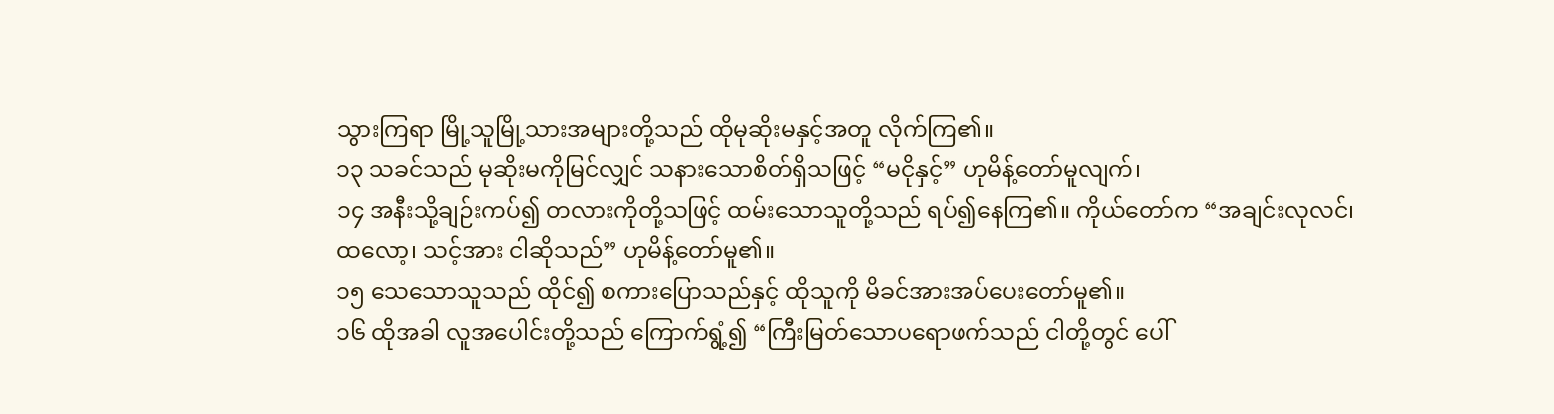သွားကြရာ မြို့သူမြို့သားအများတို့သည် ထိုမုဆိုးမနှင့်အတူ လိုက်ကြ၏။
၁၃ သခင်သည် မုဆိုးမကိုမြင်လျှင် သနားသောစိတ်ရှိသဖြင့် “မငိုနှင့်” ဟုမိန့်တော်မူလျက်၊
၁၄ အနီးသို့ချဉ်းကပ်၍ တလားကိုတို့သဖြင့် ထမ်းသောသူတို့သည် ရပ်၍နေကြ၏။ ကိုယ်တော်က “အချင်းလုလင်၊ ထလော့၊ သင့်အား ငါဆိုသည်” ဟုမိန့်တော်မူ၏။
၁၅ သေသောသူသည် ထိုင်၍ စကားပြောသည်နှင့် ထိုသူကို မိခင်အားအပ်ပေးတော်မူ၏။
၁၆ ထိုအခါ လူအပေါင်းတို့သည် ကြောက်ရွံ့၍ “ကြီးမြတ်သောပရောဖက်သည် ငါတို့တွင် ပေါ်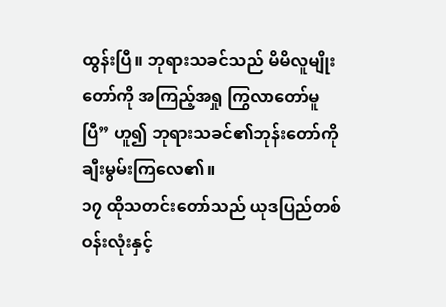ထွန်းပြီ။ ဘုရားသခင်သည် မိမိလူမျိုးတော်ကို အကြည့်အရှု ကြွလာတော်မူပြီ” ဟူ၍ ဘုရားသခင်၏ဘုန်းတော်ကို ချီးမွမ်းကြလေ၏။
၁၇ ထိုသတင်းတော်သည် ယုဒပြည်တစ်ဝန်းလုံးနှင့်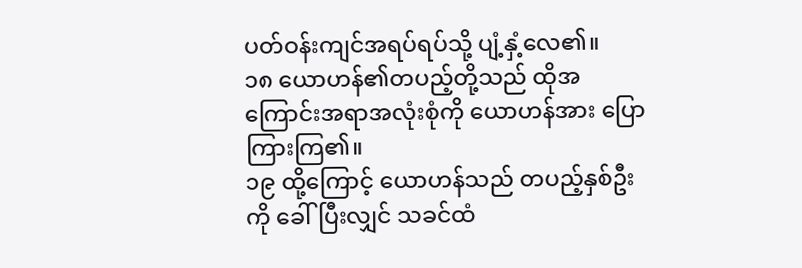ပတ်ဝန်းကျင်အရပ်ရပ်သို့ ပျံ့နှံ့လေ၏။
၁၈ ယောဟန်၏တပည့်တို့သည် ထိုအကြောင်းအရာအလုံးစုံကို ယောဟန်အား ပြောကြားကြ၏။
၁၉ ထို့ကြောင့် ယောဟန်သည် တပည့်နှစ်ဦးကို ခေါ်ပြီးလျှင် သခင်ထံ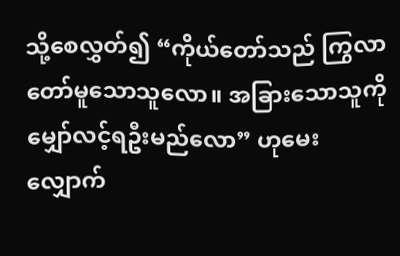သို့စေလွှတ်၍ “ကိုယ်တော်သည် ကြွလာတော်မူသောသူလော။ အခြားသောသူကို မျှော်လင့်ရဦးမည်လော” ဟုမေးလျှောက်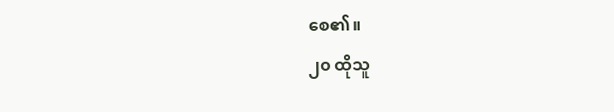စေ၏။
၂၀ ထိုသူ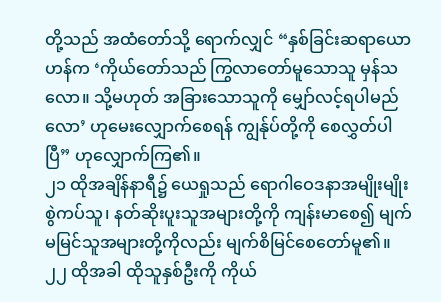တို့သည် အထံတော်သို့ ရောက်လျှင် “နှစ်ခြင်းဆရာယောဟန်က ‘ကိုယ်တော်သည် ကြွလာတော်မူသောသူ မှန်သလော။ သို့မဟုတ် အခြားသောသူကို မျှော်လင့်ရပါမည်လော’ ဟုမေးလျှောက်စေရန် ကျွန်ုပ်တို့ကို စေလွှတ်ပါပြီ” ဟုလျှောက်ကြ၏။
၂၁ ထိုအချိန်နာရီ၌ ယေရှုသည် ရောဂါဝေဒနာအမျိုးမျိုးစွဲကပ်သူ၊ နတ်ဆိုးပူးသူအများတို့ကို ကျန်းမာစေ၍ မျက်မမြင်သူအများတို့ကိုလည်း မျက်စိမြင်စေတော်မူ၏။
၂၂ ထိုအခါ ထိုသူနှစ်ဦးကို ကိုယ်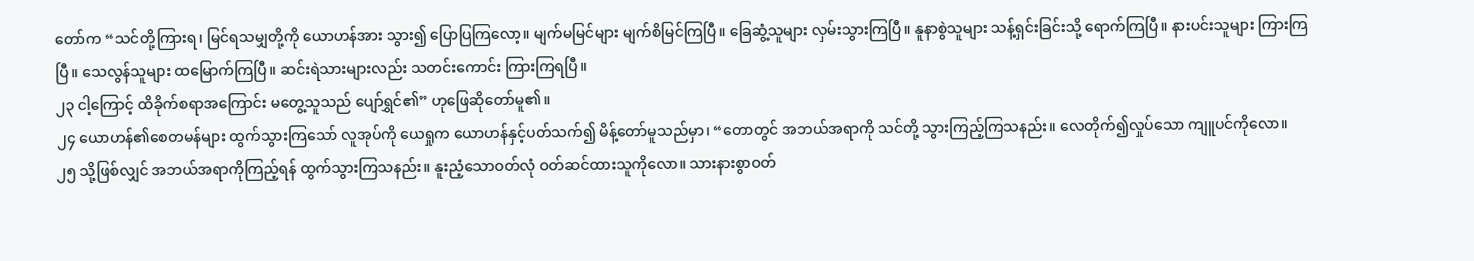တော်က “သင်တို့ကြားရ၊ မြင်ရသမျှတို့ကို ယောဟန်အား သွား၍ ပြောပြကြလော့။ မျက်မမြင်များ မျက်စိမြင်ကြပြီ။ ခြေဆွံ့သူများ လှမ်းသွားကြပြီ။ နူနာစွဲသူများ သန့်ရှင်းခြင်းသို့ ရောက်ကြပြီ။ နားပင်းသူများ ကြားကြပြီ။ သေလွန်သူများ ထမြောက်ကြပြီ။ ဆင်းရဲသားများလည်း သတင်းကောင်း ကြားကြရပြီ။
၂၃ ငါ့ကြောင့် ထိခိုက်စရာအကြောင်း မတွေ့သူသည် ပျော်ရွှင်၏” ဟုဖြေဆိုတော်မူ၏။
၂၄ ယောဟန်၏စေတမန်များ ထွက်သွားကြသော် လူအုပ်ကို ယေရှုက ယောဟန်နှင့်ပတ်သက်၍ မိန့်တော်မူသည်မှာ၊ “တောတွင် အဘယ်အရာကို သင်တို့ သွားကြည့်ကြသနည်း။ လေတိုက်၍လှုပ်သော ကျူပင်ကိုလော။
၂၅ သို့ဖြစ်လျှင် အဘယ်အရာကိုကြည့်ရန် ထွက်သွားကြသနည်း။ နူးညံ့သောဝတ်လုံ ဝတ်ဆင်ထားသူကိုလော။ သားနားစွာဝတ်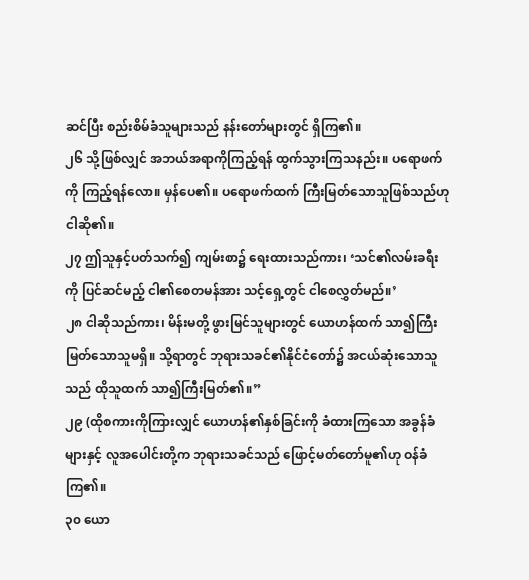ဆင်ပြီး စည်းစိမ်ခံသူများသည် နန်းတော်များတွင် ရှိကြ၏။
၂၆ သို့ဖြစ်လျှင် အဘယ်အရာကိုကြည့်ရန် ထွက်သွားကြသနည်း။ ပရောဖက်ကို ကြည့်ရန်လော။ မှန်ပေ၏။ ပရောဖက်ထက် ကြီးမြတ်သောသူဖြစ်သည်ဟု ငါဆို၏။
၂၇ ဤသူနှင့်ပတ်သက်၍ ကျမ်းစာ၌ ရေးထားသည်ကား၊ ‘သင်၏လမ်းခရီးကို ပြင်ဆင်မည့် ငါ၏စေတမန်အား သင့်ရှေ့တွင် ငါစေလွှတ်မည်။’
၂၈ ငါဆိုသည်ကား၊ မိန်းမတို့ ဖွားမြင်သူများတွင် ယောဟန်ထက် သာ၍ကြီးမြတ်သောသူမရှိ။ သို့ရာတွင် ဘုရားသခင်၏နိုင်ငံတော်၌ အငယ်ဆုံးသောသူသည် ထိုသူထက် သာ၍ကြီးမြတ်၏။”
၂၉ (ထိုစကားကိုကြားလျှင် ယောဟန်၏နှစ်ခြင်းကို ခံထားကြသော အခွန်ခံများနှင့် လူအပေါင်းတို့က ဘုရားသခင်သည် ဖြောင့်မတ်တော်မူ၏ဟု ဝန်ခံကြ၏။
၃၀ ယော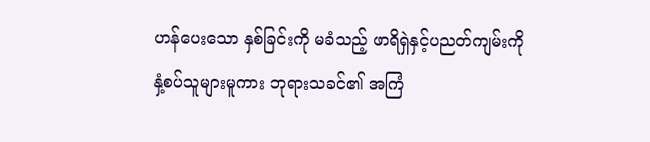ဟန်ပေးသော နှစ်ခြင်းကို မခံသည့် ဖာရိရှဲနှင့်ပညတ်ကျမ်းကို နှံ့စပ်သူများမူကား ဘုရားသခင်၏ အကြံ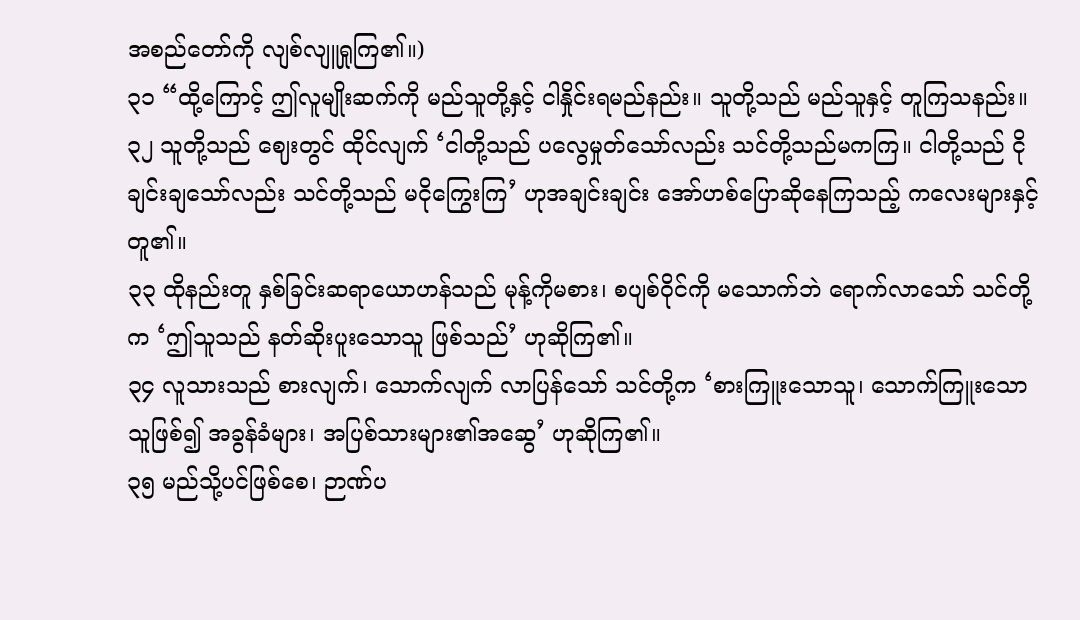အစည်တော်ကို လျစ်လျူရှုကြ၏။)
၃၁ “ထို့ကြောင့် ဤလူမျိုးဆက်ကို မည်သူတို့နှင့် ငါနှိုင်းရမည်နည်း။ သူတို့သည် မည်သူနှင့် တူကြသနည်း။
၃၂ သူတို့သည် ဈေးတွင် ထိုင်လျက် ‘ငါတို့သည် ပလွေမှုတ်သော်လည်း သင်တို့သည်မကကြ။ ငါတို့သည် ငိုချင်းချသော်လည်း သင်တို့သည် မငိုကြွေးကြ’ ဟုအချင်းချင်း အော်ဟစ်ပြောဆိုနေကြသည့် ကလေးများနှင့်တူ၏။
၃၃ ထိုနည်းတူ နှစ်ခြင်းဆရာယောဟန်သည် မုန့်ကိုမစား၊ စပျစ်ဝိုင်ကို မသောက်ဘဲ ရောက်လာသော် သင်တို့က ‘ဤသူသည် နတ်ဆိုးပူးသောသူ ဖြစ်သည်’ ဟုဆိုကြ၏။
၃၄ လူသားသည် စားလျက်၊ သောက်လျက် လာပြန်သော် သင်တို့က ‘စားကြူးသောသူ၊ သောက်ကြူးသောသူဖြစ်၍ အခွန်ခံများ၊ အပြစ်သားများ၏အဆွေ’ ဟုဆိုကြ၏။
၃၅ မည်သို့ပင်ဖြစ်စေ၊ ဉာဏ်ပ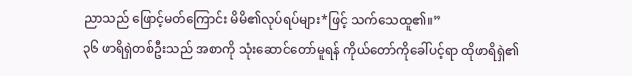ညာသည် ဖြောင့်မတ်ကြောင်း မိမိ၏လုပ်ရပ်များ*ဖြင့် သက်သေထူ၏။”
၃၆ ဖာရိရှဲတစ်ဦးသည် အစာကို သုံးဆောင်တော်မူရန် ကိုယ်တော်ကိုခေါ်ပင့်ရာ ထိုဖာရိရှဲ၏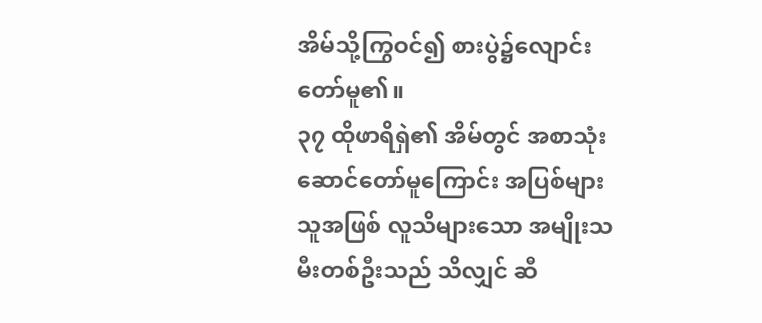အိမ်သို့ကြွဝင်၍ စားပွဲ၌လျောင်းတော်မူ၏။
၃၇ ထိုဖာရိရှဲ၏ အိမ်တွင် အစာသုံးဆောင်တော်မူကြောင်း အပြစ်များသူအဖြစ် လူသိများသော အမျိုးသမီးတစ်ဦးသည် သိလျှင် ဆီ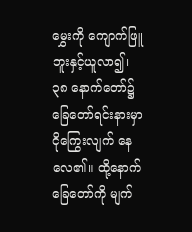မွှေးကို ကျောက်ဖြူဘူးနှင့်ယူလာ၍၊
၃၈ နောက်တော်၌ ခြေတော်ရင်းနားမှာ ငိုကြွေးလျက် နေလေ၏။ ထို့နောက် ခြေတော်ကို မျက်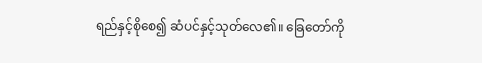ရည်နှင့်စိုစေ၍ ဆံပင်နှင့်သုတ်လေ၏။ ခြေတော်ကို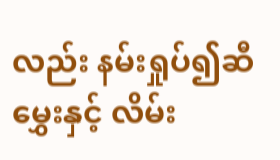လည်း နမ်းရှုပ်၍ဆီမွှေးနှင့် လိမ်း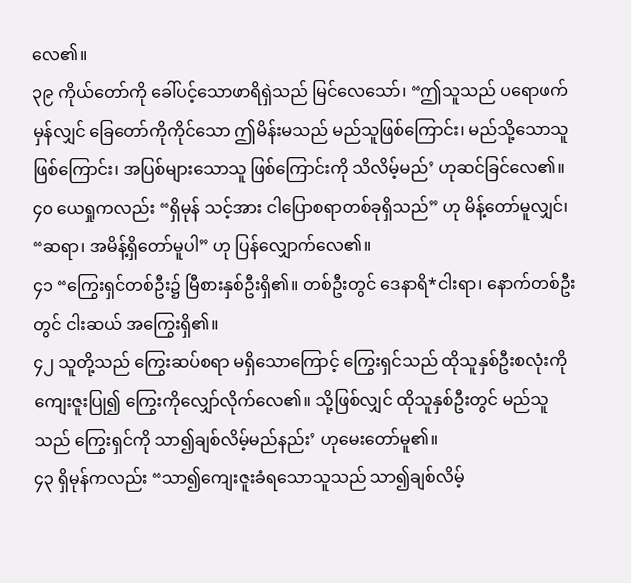လေ၏။
၃၉ ကိုယ်တော်ကို ခေါ်ပင့်သောဖာရိရှဲသည် မြင်လေသော်၊ “ဤသူသည် ပရောဖက်မှန်လျှင် ခြေတော်ကိုကိုင်သော ဤမိန်းမသည် မည်သူဖြစ်ကြောင်း၊ မည်သို့သောသူဖြစ်ကြောင်း၊ အပြစ်များသောသူ ဖြစ်ကြောင်းကို သိလိမ့်မည်’ ဟုဆင်ခြင်လေ၏။
၄၀ ယေရှုကလည်း “ရှိမုန် သင့်အား ငါပြောစရာတစ်ခုရှိသည်” ဟု မိန့်တော်မူလျှင်၊ “ဆရာ၊ အမိန့်ရှိတော်မူပါ” ဟု ပြန်လျှောက်လေ၏။
၄၁ “ကြွေးရှင်တစ်ဦး၌ မြီစားနှစ်ဦးရှိ၏။ တစ်ဦးတွင် ဒေနာရိ*ငါးရာ၊ နောက်တစ်ဦးတွင် ငါးဆယ် အကြွေးရှိ၏။
၄၂ သူတို့သည် ကြွေးဆပ်စရာ မရှိသောကြောင့် ကြွေးရှင်သည် ထိုသူနှစ်ဦးစလုံးကို ကျေးဇူးပြု၍ ကြွေးကိုလျှော်လိုက်လေ၏။ သို့ဖြစ်လျှင် ထိုသူနှစ်ဦးတွင် မည်သူသည် ကြွေးရှင်ကို သာ၍ချစ်လိမ့်မည်နည်း’ ဟုမေးတော်မူ၏။
၄၃ ရှိမုန်ကလည်း “သာ၍ကျေးဇူးခံရသောသူသည် သာ၍ချစ်လိမ့်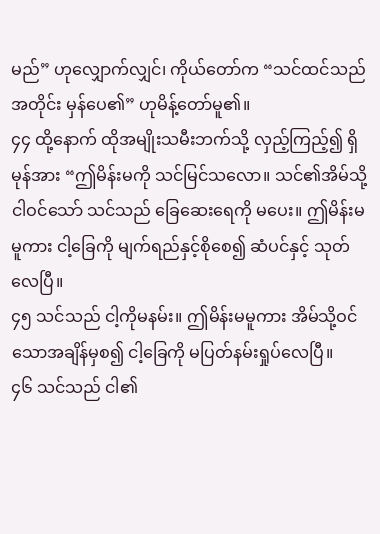မည်” ဟုလျှောက်လျှင်၊ ကိုယ်တော်က “သင်ထင်သည်အတိုင်း မှန်ပေ၏” ဟုမိန့်တော်မူ၏။
၄၄ ထို့နောက် ထိုအမျိုးသမီးဘက်သို့ လှည့်ကြည့်၍ ရှိမုန်အား “ဤမိန်းမကို သင်မြင်သလော။ သင်၏အိမ်သို့ ငါဝင်သော် သင်သည် ခြေဆေးရေကို မပေး။ ဤမိန်းမမူကား ငါ့ခြေကို မျက်ရည်နှင့်စိုစေ၍ ဆံပင်နှင့် သုတ်လေပြီ။
၄၅ သင်သည် ငါ့ကိုမနမ်း။ ဤမိန်းမမူကား အိမ်သို့ဝင်သောအချိန်မှစ၍ ငါ့ခြေကို မပြတ်နမ်းရှုပ်လေပြီ။
၄၆ သင်သည် ငါ၏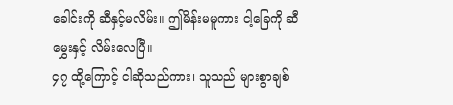ခေါင်းကို ဆီနှင့်မလိမ်း။ ဤမိန်းမမူကား ငါ့ခြေကို ဆီမွှေးနှင့် လိမ်းလေပြီ။
၄၇ ထို့ကြောင့် ငါဆိုသည်ကား၊ သူသည် များစွာချစ်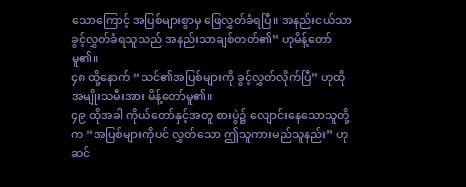သောကြောင့် အပြစ်များစွာမှ ဖြေလွှတ်ခံရပြီ။ အနည်းငယ်သာ ခွင့်လွှတ်ခံရသူသည် အနည်းသာချစ်တတ်၏” ဟုမိန့်တော်မူ၏။
၄၈ ထို့နောက် “သင်၏အပြစ်များကို ခွင့်လွှတ်လိုက်ပြီ” ဟုထိုအမျိုးသမီးအား မိန့်တော်မူ၏။
၄၉ ထိုအခါ ကိုယ်တော်နှင့်အတူ စားပွဲ၌ လျောင်းနေသောသူတို့က “အပြစ်များကိုပင် လွှတ်သော ဤသူကားမည်သူနည်း” ဟု ဆင်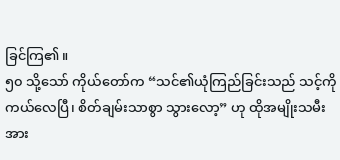ခြင်ကြ၏။
၅၀ သို့သော် ကိုယ်တော်က “သင်၏ယုံကြည်ခြင်းသည် သင့်ကိုကယ်လေပြီ၊ စိတ်ချမ်းသာစွာ သွားလော့” ဟု ထိုအမျိုးသမီးအား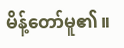မိန့်တော်မူ၏။